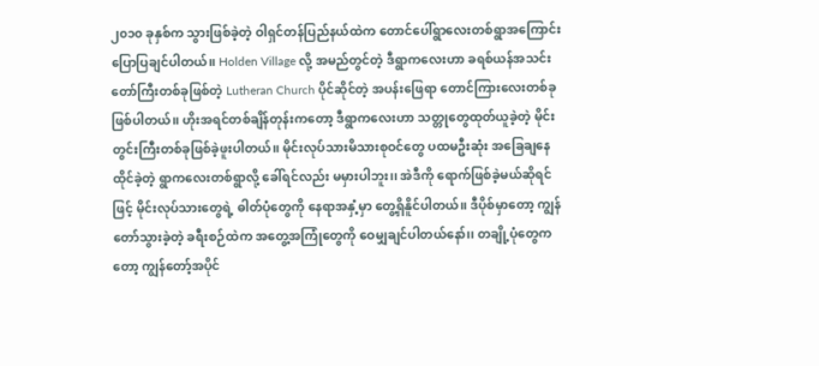၂၀၁၀ ခုနှစ်က သွားဖြစ်ခဲ့တဲ့ ဝါရှင်တန်ပြည်နယ်ထဲက တောင်ပေါ်ရွာလေးတစ်ရွာအကြောင်း ပြောပြချင်ပါတယ်၊၊ Holden Village လို့ အမည်တွင်တဲ့ ဒီရွာကလေးဟာ ခရစ်ယန်အသင်းတော်ကြီးတစ်ခုဖြစ်တဲ့ Lutheran Church ပိုင်ဆိုင်တဲ့ အပန်းဖြေရာ တောင်ကြားလေးတစ်ခု ဖြစ်ပါတယ်၊၊ ဟိုးအရင်တစ်ချိန်တုန်းကတော့ ဒီရွာကလေးဟာ သတ္တုတွေထုတ်ယူခဲ့တဲ့ မိုင်းတွင်းကြီးတစ်ခုဖြစ်ခဲ့ဖူးပါတယ်၊၊ မိုင်းလုပ်သားမိသားစုဝင်တွေ ပထမဦးဆုံး အခြေချနေထိုင်ခဲ့တဲ့ ရွာကလေးတစ်ရွာလို့ ခေါ်ရင်လည်း မမှားပါဘူး၊၊ အဲဒီကို ရောက်ဖြစ်ခဲ့မယ်ဆိုရင်ဖြင့် မိုင်းလုပ်သားတွေရဲ့ ဓါတ်ပုံတွေကို နေရာအနှံ့မှာ တွေ့ရှိနိူင်ပါတယ်၊၊ ဒီပိုစ်မှာတော့ ကျွန်တော်သွားခဲ့တဲ့ ခရီးစဉ်ထဲက အတွေ့အကြုံတွေကို ဝေမျှချင်ပါတယ်နော်၊၊ တချို့ပုံတွေကတော့ ကျွန်တော့်အပိုင်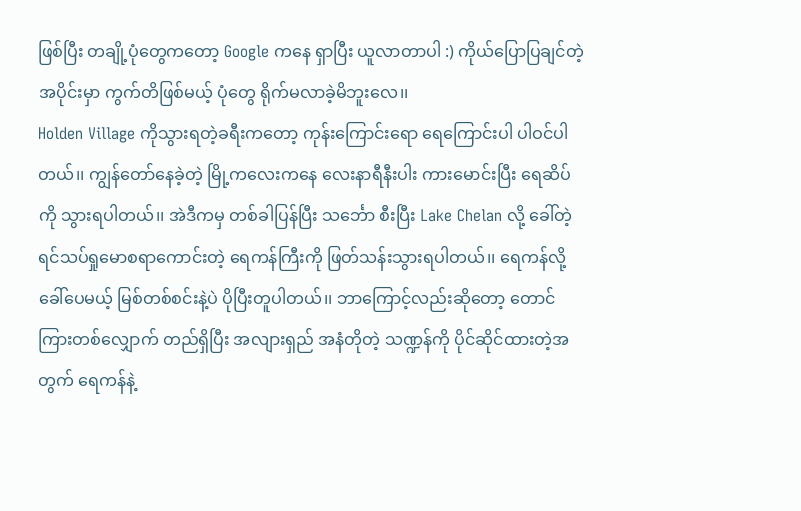ဖြစ်ပြီး တချို့ပုံတွေကတော့ Google ကနေ ရှာပြီး ယူလာတာပါ :) ကိုယ်ပြောပြချင်တဲ့ အပိုင်းမှာ ကွက်တိဖြစ်မယ့် ပုံတွေ ရိုက်မလာခဲ့မိဘူးလေ၊၊
Holden Village ကိုသွားရတဲ့ခရီးကတော့ ကုန်းကြောင်းရော ရေကြောင်းပါ ပါဝင်ပါတယ်၊၊ ကျွန်တော်နေခဲ့တဲ့ မြို့ကလေးကနေ လေးနာရီနီးပါး ကားမောင်းပြီး ရေဆိပ်ကို သွားရပါတယ်၊၊ အဲဒီကမှ တစ်ခါပြန်ပြီး သင်္ဘော စီးပြီး Lake Chelan လို့ ခေါ်တဲ့ ရင်သပ်ရှုမောစရာကောင်းတဲ့ ရေကန်ကြီးကို ဖြတ်သန်းသွားရပါတယ်၊၊ ရေကန်လို့ ခေါ်ပေမယ့် မြစ်တစ်စင်းနဲ့ပဲ ပိုပြီးတူပါတယ်၊၊ ဘာကြောင့်လည်းဆိုတော့ တောင်ကြားတစ်လျှောက် တည်ရှိပြီး အလျားရှည် အနံတိုတဲ့ သဏ္ဍန်ကို ပိုင်ဆိုင်ထားတဲ့အတွက် ရေကန်နဲ့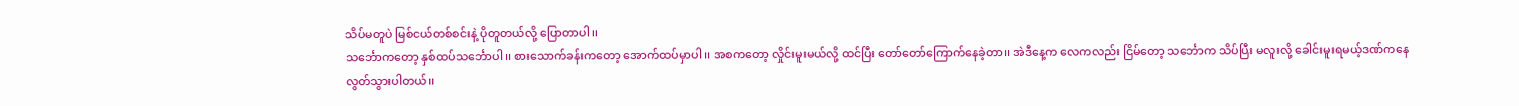သိပ်မတူပဲ မြစ်ငယ်တစ်စင်းနဲ့ ပိုတူတယ်လို့ ပြောတာပါ၊၊
သင်္ဘောကတော့ နှစ်ထပ်သင်္ဘောပါ၊၊ စားသောက်ခန်းကတော့ အောက်ထပ်မှာပါ၊၊ အစကတော့ လှိုင်းမူးမယ်လို့ ထင်ပြီး တော်တော်ကြောက်နေခဲ့တာ၊၊ အဲဒီနေ့က လေကလည်း ငြိမ်တော့ သင်္ဘောက သိပ်ပြီး မလူးလို့ ခေါင်းမူးရမယ့်ဒဏ်ကနေ လွတ်သွားပါတယ်၊၊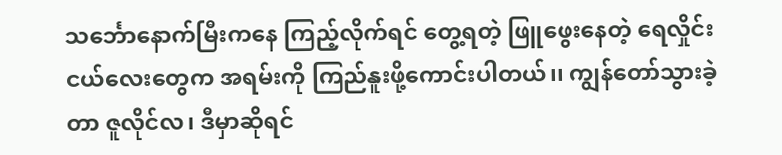သင်္ဘောနောက်မြီးကနေ ကြည့်လိုက်ရင် တွေ့ရတဲ့ ဖြူဖွေးနေတဲ့ ရေလှိုင်းငယ်လေးတွေက အရမ်းကို ကြည်နူးဖို့ကောင်းပါတယ်၊၊ ကျွန်တော်သွားခဲ့တာ ဇူလိုင်လ၊ ဒီမှာဆိုရင်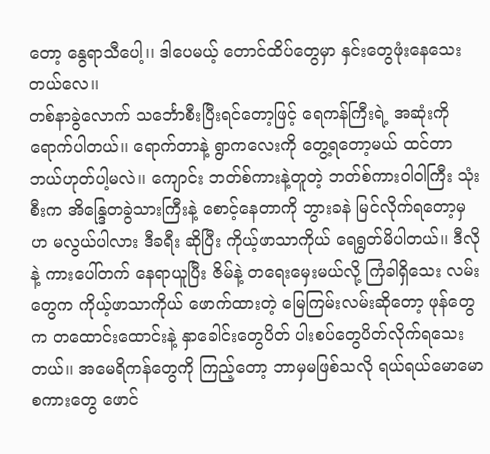တော့ နွေရာသီပေါ့၊၊ ဒါပေမယ့် တောင်ထိပ်တွေမှာ နှင်းတွေဖုံးနေသေးတယ်လေ၊၊
တစ်နာခွဲလောက် သင်္ဘောစီးပြီးရင်တော့ဖြင့် ရေကန်ကြီးရဲ့ အဆုံးကို ရောက်ပါတယ်၊၊ ရောက်တာနဲ့ ရွာကလေးကို တွေ့ရတော့မယ် ထင်တာ ဘယ်ဟုတ်ပါ့မလဲ၊၊ ကျောင်း ဘတ်စ်ကားနဲ့တူတဲ့ ဘတ်စ်ကားဝါဝါကြီး သုံးစီးက အိန္ဒြေတခွဲသားကြီးနဲ့ စောင့်နေတာကို ဘွားခနဲ မြင်လိုက်ရတော့မှ ဟ မလွယ်ပါလား ဒီခရီး ဆိုပြီး ကိုယ့်ဖာသာကိုယ် ရေရွတ်မိပါတယ်၊၊ ဒီလိုနဲ့ ကားပေါ်တက် နေရာယူပြီး ဇိမ်နဲ့ တရေးမှေးမယ်လို့ ကြံခါရှိသေး လမ်းတွေက ကိုယ့်ဖာသာကိုယ် ဖောက်ထားတဲ့ မြေကြမ်းလမ်းဆိုတော့ ဖုန်တွေက တထောင်းထောင်းနဲ့ နှာခေါင်းတွေပိတ် ပါးစပ်တွေပိတ်လိုက်ရသေးတယ်၊၊ အမေရိကန်တွေကို ကြည့်တော့ ဘာမှမဖြစ်သလို ရယ်ရယ်မောမော စကားတွေ ဖောင်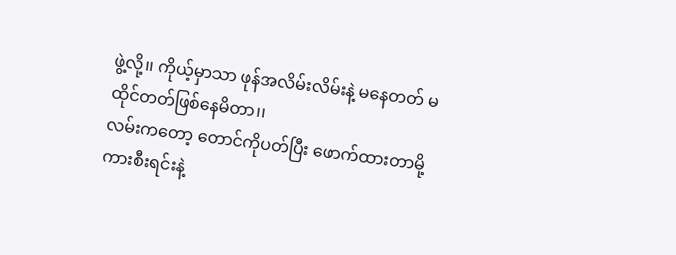ဖွဲ့လို့၊၊ ကိုယ့်မှာသာ ဖုန်အလိမ်းလိမ်းနဲ့ မနေတတ် မထိုင်တတ်ဖြစ်နေမိတာ၊၊
လမ်းကတော့ တောင်ကိုပတ်ပြီး ဖောက်ထားတာမို့ ကားစီးရင်းနဲ့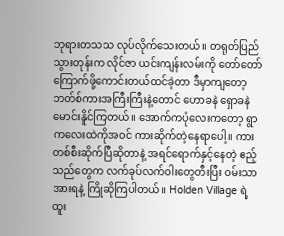ဘုရားတသသ လုပ်လိုက်သေးတယ်၊၊ တရုတ်ပြည်သွားတုန်းက လိုင်ဇာ ယင်းကျန်းလမ်းကို တော်တော်ကြောက်ဖို့ကောင်းတယ်ထင်ခဲ့တာ ဒီမှာကျတော့ ဘတ်စ်ကားအကြီးကြီးနဲ့တောင် ဟောခနဲ ရှောခနဲ မောင်းနိူင်ကြတယ်၊၊ အောက်ကပုံလေးကတော့ ရွာကလေးထဲကိုအဝင် ကားဆိုက်တဲ့နေရာပေါ့၊၊ ကားတစ်စီးဆိုက်ပြီဆိုတာနဲ့ အရင်ရောက်နှင့်နေတဲ့ ဧည့်သည်တွေက လက်ခုပ်လက်ဝါးတွေတီးပြီး ဝမ်းသာအားရနဲ့ ကြိုဆိုကြပါတယ်၊၊ Holden Village ရဲ့ ထူး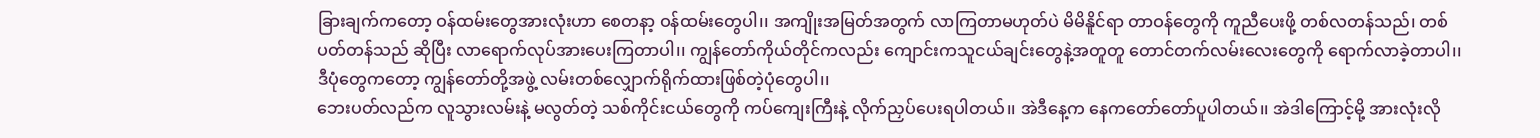ခြားချက်ကတော့ ဝန်ထမ်းတွေအားလုံးဟာ စေတနာ့ ဝန်ထမ်းတွေပါ၊၊ အကျိုးအမြတ်အတွက် လာကြတာမဟုတ်ပဲ မိမိနိူင်ရာ တာဝန်တွေကို ကူညီပေးဖို့ တစ်လတန်သည်၊ တစ်ပတ်တန်သည် ဆိုပြီး လာရောက်လုပ်အားပေးကြတာပါ၊၊ ကျွန်တော်ကိုယ်တိုင်ကလည်း ကျောင်းကသူငယ်ချင်းတွေနဲ့အတူတူ တောင်တက်လမ်းလေးတွေကို ရောက်လာခဲ့တာပါ၊၊
ဒီပုံတွေကတော့ ကျွန်တော်တို့အဖွဲ့ လမ်းတစ်လျှောက်ရိုက်ထားဖြစ်တဲ့ပုံတွေပါ၊၊
ဘေးပတ်လည်က လူသွားလမ်းနဲ့ မလွတ်တဲ့ သစ်ကိုင်းငယ်တွေကို ကပ်ကျေးကြီးနဲ့ လိုက်ညှပ်ပေးရပါတယ်၊၊ အဲဒီနေ့က နေကတော်တော်ပူပါတယ်၊၊ အဲဒါကြောင့်မို့ အားလုံးလို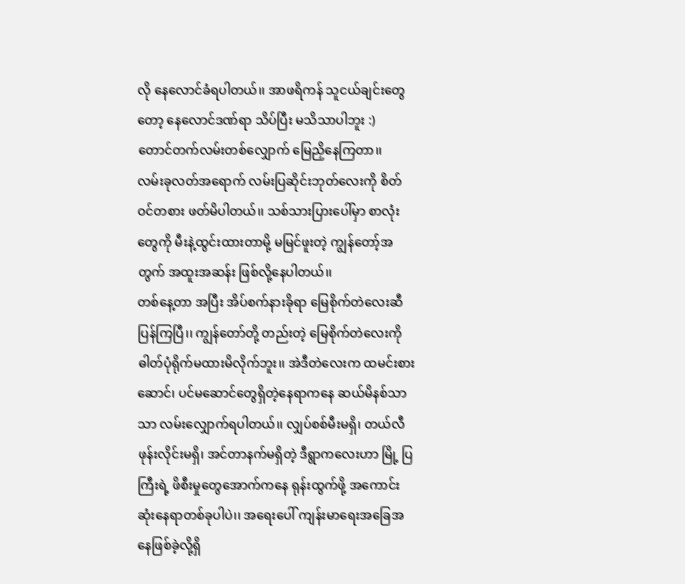လို နေလောင်ခံရပါတယ်၊၊ အာဖရိကန် သူငယ်ချင်းတွေတော့ နေလောင်ဒဏ်ရာ သိပ်ပြီး မသိသာပါဘူး :)
တောင်တက်လမ်းတစ်လျှောက် မြေညှိနေကြတာ၊၊
လမ်းခုလတ်အရောက် လမ်းပြဆိုင်းဘုတ်လေးကို စိတ်ဝင်တစား ဖတ်မိပါတယ်၊၊ သစ်သားပြားပေါ်မှာ စာလုံးတွေကို မီးနဲ့ထွင်းထားတာမို့ မမြင်ဖူးတဲ့ ကျွန်တော့်အတွက် အထူးအဆန်း ဖြစ်လို့နေပါတယ်၊၊
တစ်နေ့တာ အပြီး အိပ်စက်နားခိုရာ မြေစိုက်တဲလေးဆီ ပြန်ကြပြီ၊၊ ကျွန်တော်တို့ တည်းတဲ့ မြေစိုက်တဲလေးကို ဓါတ်ပုံရိုက်မထားမိလိုက်ဘူး၊၊ အဲဒီတဲလေးက ထမင်းစားဆောင်၊ ပင်မဆောင်တွေရှိတဲ့နေရာကနေ ဆယ်မိနစ်သာသာ လမ်းလျှောက်ရပါတယ်၊၊ လျှပ်စစ်မီးမရှိ၊ တယ်လီဖုန်းလိုင်းမရှိ၊ အင်တာနက်မရှိတဲ့ ဒီရွာကလေးဟာ မြို့ ပြကြီးရဲ့ ဖိစီးမှုတွေအောက်ကနေ ရုန်းထွက်ဖို့ အကောင်းဆုံးနေရာတစ်ခုပါပဲ၊၊ အရေးပေါ် ကျန်းမာရေးအခြေအနေဖြစ်ခဲ့လို့ရှိ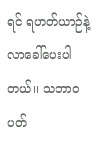ရင် ရဟတ်ယာဉ်နဲ့ လာခေါ်ပေးပါတယ်၊၊ သဘာဝပတ်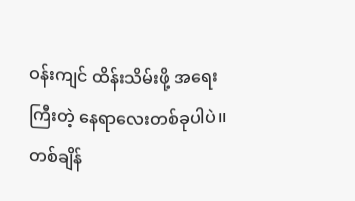ဝန်းကျင် ထိန်းသိမ်းဖို့ အရေးကြီးတဲ့ နေရာလေးတစ်ခုပါပဲ၊၊ တစ်ချိန်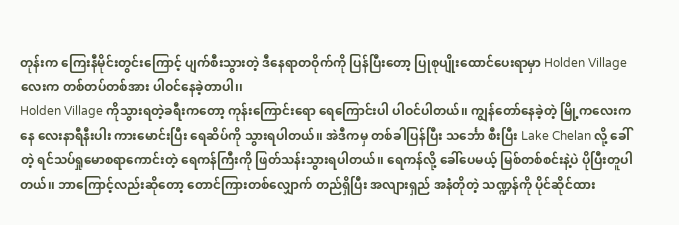တုန်းက ကြေးနီမိုင်းတွင်းကြောင့် ပျက်စီးသွားတဲ့ ဒီနေရာတဝိုက်ကို ပြန်ပြီးတော့ ပြုစုပျိုးထောင်ပေးရာမှာ Holden Village လေးက တစ်တပ်တစ်အား ပါဝင်နေခဲ့တာပါ၊၊
Holden Village ကိုသွားရတဲ့ခရီးကတော့ ကုန်းကြောင်းရော ရေကြောင်းပါ ပါဝင်ပါတယ်၊၊ ကျွန်တော်နေခဲ့တဲ့ မြို့ကလေးကနေ လေးနာရီနီးပါး ကားမောင်းပြီး ရေဆိပ်ကို သွားရပါတယ်၊၊ အဲဒီကမှ တစ်ခါပြန်ပြီး သင်္ဘော စီးပြီး Lake Chelan လို့ ခေါ်တဲ့ ရင်သပ်ရှုမောစရာကောင်းတဲ့ ရေကန်ကြီးကို ဖြတ်သန်းသွားရပါတယ်၊၊ ရေကန်လို့ ခေါ်ပေမယ့် မြစ်တစ်စင်းနဲ့ပဲ ပိုပြီးတူပါတယ်၊၊ ဘာကြောင့်လည်းဆိုတော့ တောင်ကြားတစ်လျှောက် တည်ရှိပြီး အလျားရှည် အနံတိုတဲ့ သဏ္ဍန်ကို ပိုင်ဆိုင်ထား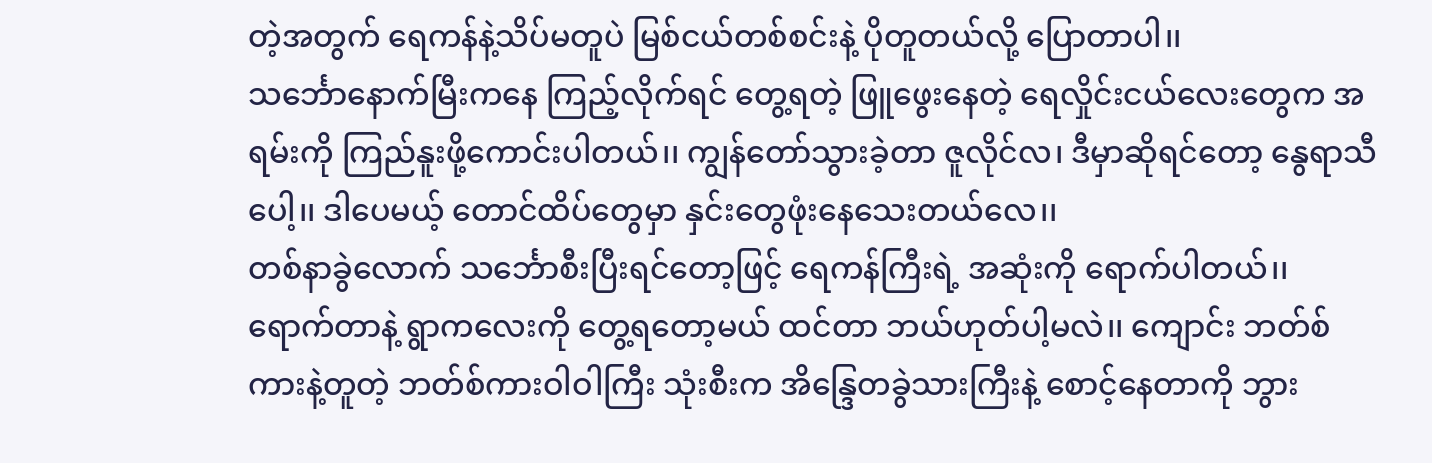တဲ့အတွက် ရေကန်နဲ့သိပ်မတူပဲ မြစ်ငယ်တစ်စင်းနဲ့ ပိုတူတယ်လို့ ပြောတာပါ၊၊
သင်္ဘောနောက်မြီးကနေ ကြည့်လိုက်ရင် တွေ့ရတဲ့ ဖြူဖွေးနေတဲ့ ရေလှိုင်းငယ်လေးတွေက အရမ်းကို ကြည်နူးဖို့ကောင်းပါတယ်၊၊ ကျွန်တော်သွားခဲ့တာ ဇူလိုင်လ၊ ဒီမှာဆိုရင်တော့ နွေရာသီပေါ့၊၊ ဒါပေမယ့် တောင်ထိပ်တွေမှာ နှင်းတွေဖုံးနေသေးတယ်လေ၊၊
တစ်နာခွဲလောက် သင်္ဘောစီးပြီးရင်တော့ဖြင့် ရေကန်ကြီးရဲ့ အဆုံးကို ရောက်ပါတယ်၊၊ ရောက်တာနဲ့ ရွာကလေးကို တွေ့ရတော့မယ် ထင်တာ ဘယ်ဟုတ်ပါ့မလဲ၊၊ ကျောင်း ဘတ်စ်ကားနဲ့တူတဲ့ ဘတ်စ်ကားဝါဝါကြီး သုံးစီးက အိန္ဒြေတခွဲသားကြီးနဲ့ စောင့်နေတာကို ဘွား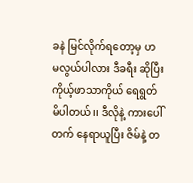ခနဲ မြင်လိုက်ရတော့မှ ဟ မလွယ်ပါလား ဒီခရီး ဆိုပြီး ကိုယ့်ဖာသာကိုယ် ရေရွတ်မိပါတယ်၊၊ ဒီလိုနဲ့ ကားပေါ်တက် နေရာယူပြီး ဇိမ်နဲ့ တ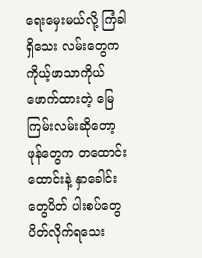ရေးမှေးမယ်လို့ ကြံခါရှိသေး လမ်းတွေက ကိုယ့်ဖာသာကိုယ် ဖောက်ထားတဲ့ မြေကြမ်းလမ်းဆိုတော့ ဖုန်တွေက တထောင်းထောင်းနဲ့ နှာခေါင်းတွေပိတ် ပါးစပ်တွေပိတ်လိုက်ရသေး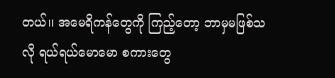တယ်၊၊ အမေရိကန်တွေကို ကြည့်တော့ ဘာမှမဖြစ်သလို ရယ်ရယ်မောမော စကားတွေ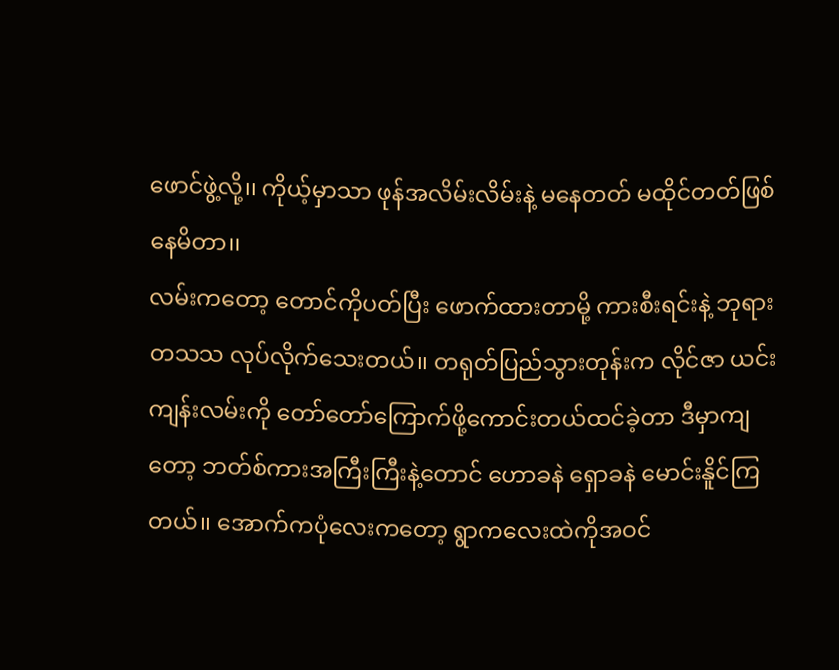ဖောင်ဖွဲ့လို့၊၊ ကိုယ့်မှာသာ ဖုန်အလိမ်းလိမ်းနဲ့ မနေတတ် မထိုင်တတ်ဖြစ်နေမိတာ၊၊
လမ်းကတော့ တောင်ကိုပတ်ပြီး ဖောက်ထားတာမို့ ကားစီးရင်းနဲ့ ဘုရားတသသ လုပ်လိုက်သေးတယ်၊၊ တရုတ်ပြည်သွားတုန်းက လိုင်ဇာ ယင်းကျန်းလမ်းကို တော်တော်ကြောက်ဖို့ကောင်းတယ်ထင်ခဲ့တာ ဒီမှာကျတော့ ဘတ်စ်ကားအကြီးကြီးနဲ့တောင် ဟောခနဲ ရှောခနဲ မောင်းနိူင်ကြတယ်၊၊ အောက်ကပုံလေးကတော့ ရွာကလေးထဲကိုအဝင်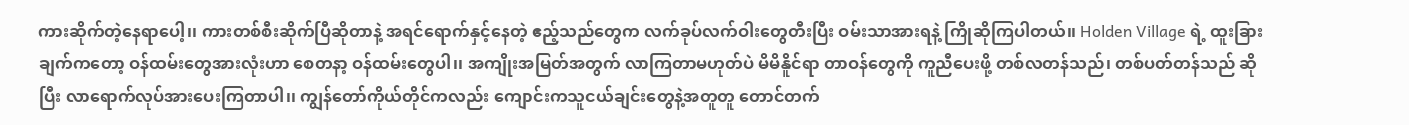ကားဆိုက်တဲ့နေရာပေါ့၊၊ ကားတစ်စီးဆိုက်ပြီဆိုတာနဲ့ အရင်ရောက်နှင့်နေတဲ့ ဧည့်သည်တွေက လက်ခုပ်လက်ဝါးတွေတီးပြီး ဝမ်းသာအားရနဲ့ ကြိုဆိုကြပါတယ်၊၊ Holden Village ရဲ့ ထူးခြားချက်ကတော့ ဝန်ထမ်းတွေအားလုံးဟာ စေတနာ့ ဝန်ထမ်းတွေပါ၊၊ အကျိုးအမြတ်အတွက် လာကြတာမဟုတ်ပဲ မိမိနိူင်ရာ တာဝန်တွေကို ကူညီပေးဖို့ တစ်လတန်သည်၊ တစ်ပတ်တန်သည် ဆိုပြီး လာရောက်လုပ်အားပေးကြတာပါ၊၊ ကျွန်တော်ကိုယ်တိုင်ကလည်း ကျောင်းကသူငယ်ချင်းတွေနဲ့အတူတူ တောင်တက်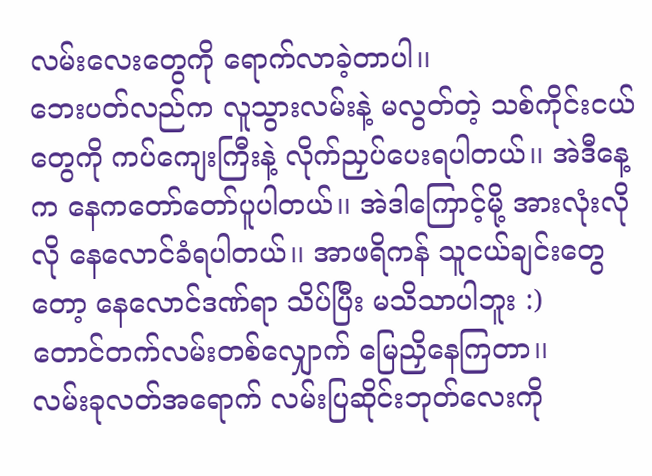လမ်းလေးတွေကို ရောက်လာခဲ့တာပါ၊၊
ဘေးပတ်လည်က လူသွားလမ်းနဲ့ မလွတ်တဲ့ သစ်ကိုင်းငယ်တွေကို ကပ်ကျေးကြီးနဲ့ လိုက်ညှပ်ပေးရပါတယ်၊၊ အဲဒီနေ့က နေကတော်တော်ပူပါတယ်၊၊ အဲဒါကြောင့်မို့ အားလုံးလိုလို နေလောင်ခံရပါတယ်၊၊ အာဖရိကန် သူငယ်ချင်းတွေတော့ နေလောင်ဒဏ်ရာ သိပ်ပြီး မသိသာပါဘူး :)
တောင်တက်လမ်းတစ်လျှောက် မြေညှိနေကြတာ၊၊
လမ်းခုလတ်အရောက် လမ်းပြဆိုင်းဘုတ်လေးကို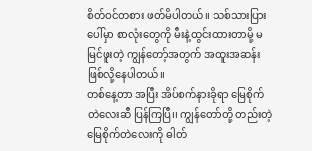စိတ်ဝင်တစား ဖတ်မိပါတယ်၊၊ သစ်သားပြားပေါ်မှာ စာလုံးတွေကို မီးနဲ့ထွင်းထားတာမို့ မမြင်ဖူးတဲ့ ကျွန်တော့်အတွက် အထူးအဆန်း ဖြစ်လို့နေပါတယ်၊၊
တစ်နေ့တာ အပြီး အိပ်စက်နားခိုရာ မြေစိုက်တဲလေးဆီ ပြန်ကြပြီ၊၊ ကျွန်တော်တို့ တည်းတဲ့ မြေစိုက်တဲလေးကို ဓါတ်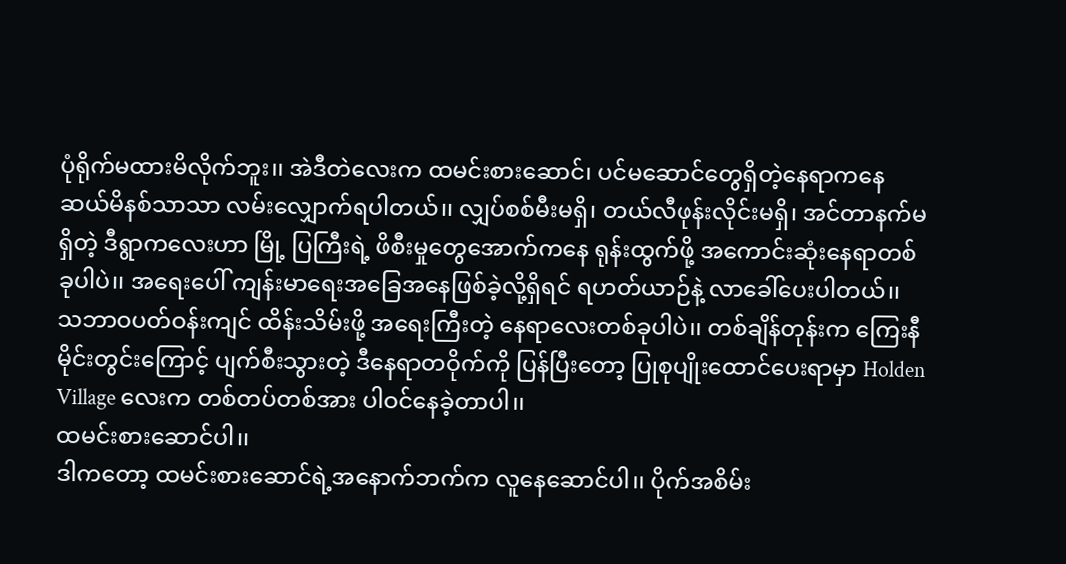ပုံရိုက်မထားမိလိုက်ဘူး၊၊ အဲဒီတဲလေးက ထမင်းစားဆောင်၊ ပင်မဆောင်တွေရှိတဲ့နေရာကနေ ဆယ်မိနစ်သာသာ လမ်းလျှောက်ရပါတယ်၊၊ လျှပ်စစ်မီးမရှိ၊ တယ်လီဖုန်းလိုင်းမရှိ၊ အင်တာနက်မရှိတဲ့ ဒီရွာကလေးဟာ မြို့ ပြကြီးရဲ့ ဖိစီးမှုတွေအောက်ကနေ ရုန်းထွက်ဖို့ အကောင်းဆုံးနေရာတစ်ခုပါပဲ၊၊ အရေးပေါ် ကျန်းမာရေးအခြေအနေဖြစ်ခဲ့လို့ရှိရင် ရဟတ်ယာဉ်နဲ့ လာခေါ်ပေးပါတယ်၊၊ သဘာဝပတ်ဝန်းကျင် ထိန်းသိမ်းဖို့ အရေးကြီးတဲ့ နေရာလေးတစ်ခုပါပဲ၊၊ တစ်ချိန်တုန်းက ကြေးနီမိုင်းတွင်းကြောင့် ပျက်စီးသွားတဲ့ ဒီနေရာတဝိုက်ကို ပြန်ပြီးတော့ ပြုစုပျိုးထောင်ပေးရာမှာ Holden Village လေးက တစ်တပ်တစ်အား ပါဝင်နေခဲ့တာပါ၊၊
ထမင်းစားဆောင်ပါ၊၊
ဒါကတော့ ထမင်းစားဆောင်ရဲ့အနောက်ဘက်က လူနေဆောင်ပါ၊၊ ပိုက်အစိမ်း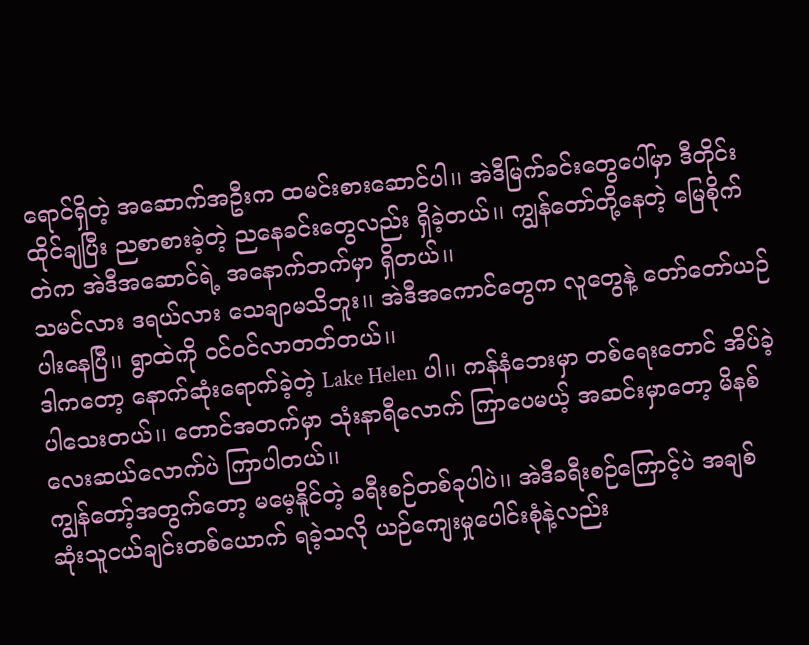ရောင်ရှိတဲ့ အဆောက်အဦးက ထမင်းစားဆောင်ပါ၊၊ အဲဒီမြက်ခင်းတွေပေါ်မှာ ဒီတိုင်းထိုင်ချပြီး ညစာစားခဲ့တဲ့ ညနေခင်းတွေလည်း ရှိခဲ့တယ်၊၊ ကျွန်တော်တို့နေတဲ့ မြေစိုက်တဲက အဲဒီအဆောင်ရဲ့ အနောက်ဘက်မှာ ရှိတယ်၊၊
သမင်လား ဒရယ်လား သေချာမသိဘူး၊၊ အဲဒီအကောင်တွေက လူတွေနဲ့ တော်တော်ယဉ်ပါးနေပြီ၊၊ ရွာထဲကို ဝင်ဝင်လာတတ်တယ်၊၊
ဒါကတော့ နောက်ဆုံးရောက်ခဲ့တဲ့ Lake Helen ပါ၊၊ ကန်နံဘေးမှာ တစ်ရေးတောင် အိပ်ခဲ့ပါသေးတယ်၊၊ တောင်အတက်မှာ သုံးနာရီလောက် ကြာပေမယ့် အဆင်းမှာတော့ မိနစ်လေးဆယ်လောက်ပဲ ကြာပါတယ်၊၊
ကျွန်တော့်အတွက်တော့ မမေ့နိူင်တဲ့ ခရီးစဉ်တစ်ခုပါပဲ၊၊ အဲဒီခရီးစဉ်ကြောင့်ပဲ အချစ်ဆုံးသူငယ်ချင်းတစ်ယောက် ရခဲ့သလို ယဉ်ကျေးမှုပေါင်းစုံနဲ့လည်း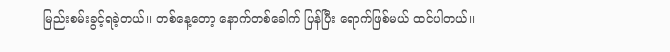မြည်းစမ်းခွင့်ရခဲ့တယ်၊၊ တစ်နေ့တော့ နောက်တစ်ခေါက် ပြန်ပြီး ရောက်ဖြစ်မယ် ထင်ပါတယ်၊၊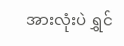အားလုံးပဲ ရွှင်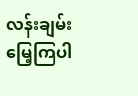လန်းချမ်းမြေ့ကြပါ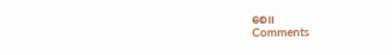စေ၊၊
Comments